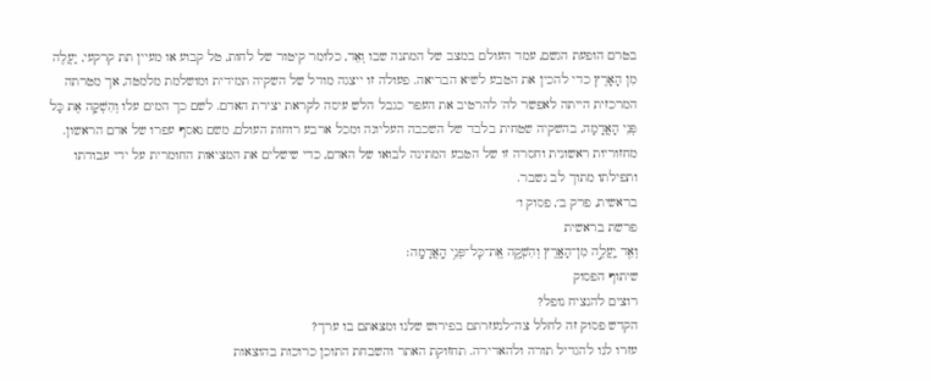בטרם הופעת הגשם, עמד העולם במצב של המתנה שבו וְאֵד, כלומר קיטור של לחות, טל קבוע או מעיין תת קרקעי, יַעֲלֶה מִן הָאָרֶץ כדי להכין את הטבע לשיא הבריאה. פעולה זו ייצגה מודל של השקיה תמידית ומושלמת מלמטה, אך מטרתה המרכזית הייתה לאפשר לה' להרטיב את העפר כגבל הלש עיסה לקראת יצירת האדם. לשם כך המים עלו וְהִשְׁקָה אֶת כָּל פְּנֵי הָאֲדָמָה, בהשקיה שטחית בלבד של השכבה העליונה ומכל ארבע רוחות העולם, משם נאסף עפרו של אדם הראשון. מחזוריות ראשונית וחסרה זו של הטבע המתינה לבואו של האדם, כדי שישלים את המציאות החומרית על ידי עבודתו ותפילתו מתוך לב נשבר.
בראשית, פרק ב׳, פסוק ו׳
פרשת בראשית
וְאֵ֖ד יַֽעֲלֶ֣ה מִן־הָאָ֑רֶץ וְהִשְׁקָ֖ה אֶֽת־כׇּל־פְּנֵ֥י הָֽאֲדָמָֽה׃
שיתוף הפסוק
רוצים להנציח נופל?
הקדש פסוק זה לחלל צה״לנעזרתם בפירוש שלנו ומצאתם בו ערך?
עזרו לנו להגדיל תורה ולהאדירה. תחזוקת האתר והשבחת התוכן כרוכות בהוצאות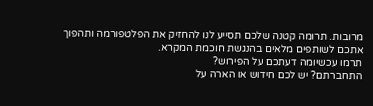מרובות. תרומה קטנה שלכם תסייע לנו להחזיק את הפלטפורמה ותהפוך אתכם לשותפים מלאים בהנגשת חוכמת המקרא.
תרמו עכשיומה דעתכם על הפירוש?
התחברתם? יש לכם חידוש או הארה על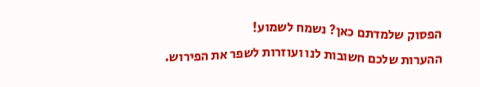הפסוק שלמדתם כאן? נשמח לשמוע!
ההערות שלכם חשובות לנו ועוזרות לשפר את הפירוש.